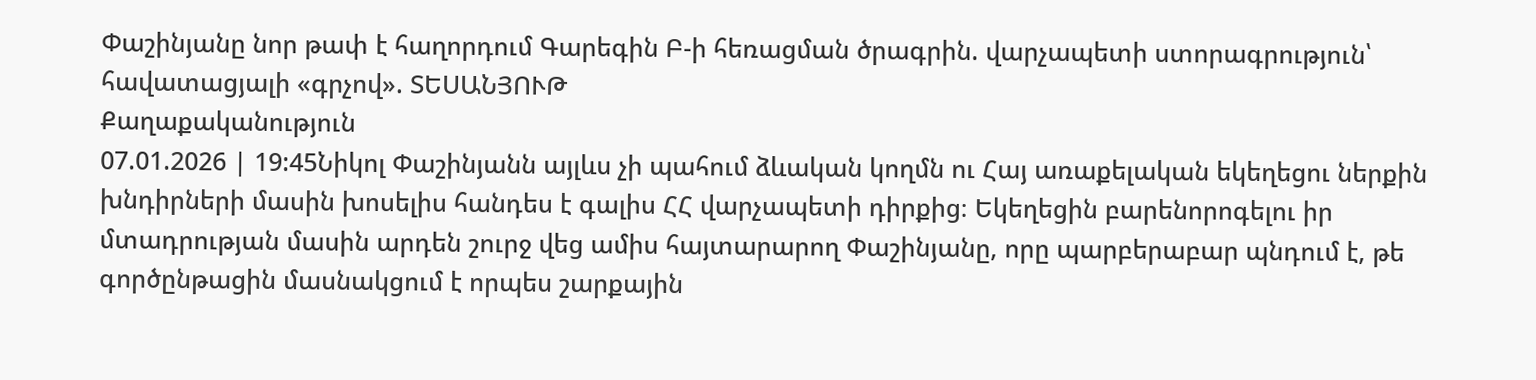Փաշինյանը նոր թափ է հաղորդում Գարեգին Բ-ի հեռացման ծրագրին. վարչապետի ստորագրություն՝ հավատացյալի «գրչով». ՏԵՍԱՆՅՈՒԹ
Քաղաքականություն
07.01.2026 | 19:45Նիկոլ Փաշինյանն այլևս չի պահում ձևական կողմն ու Հայ առաքելական եկեղեցու ներքին խնդիրների մասին խոսելիս հանդես է գալիս ՀՀ վարչապետի դիրքից։ Եկեղեցին բարենորոգելու իր մտադրության մասին արդեն շուրջ վեց ամիս հայտարարող Փաշինյանը, որը պարբերաբար պնդում է, թե գործընթացին մասնակցում է որպես շարքային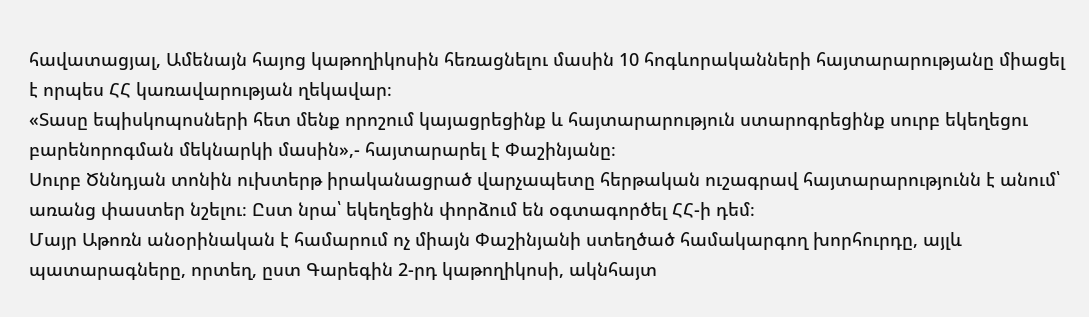հավատացյալ, Ամենայն հայոց կաթողիկոսին հեռացնելու մասին 10 հոգևորականների հայտարարությանը միացել է որպես ՀՀ կառավարության ղեկավար։
«Տասը եպիսկոպոսների հետ մենք որոշում կայացրեցինք և հայտարարություն ստարոգրեցինք սուրբ եկեղեցու բարենորոգման մեկնարկի մասին»,- հայտարարել է Փաշինյանը։
Սուրբ Ծննդյան տոնին ուխտերթ իրականացրած վարչապետը հերթական ուշագրավ հայտարարությունն է անում՝ առանց փաստեր նշելու։ Ըստ նրա՝ եկեղեցին փորձում են օգտագործել ՀՀ-ի դեմ։
Մայր Աթոռն անօրինական է համարում ոչ միայն Փաշինյանի ստեղծած համակարգող խորհուրդը, այլև պատարագները, որտեղ, ըստ Գարեգին 2-րդ կաթողիկոսի, ակնհայտ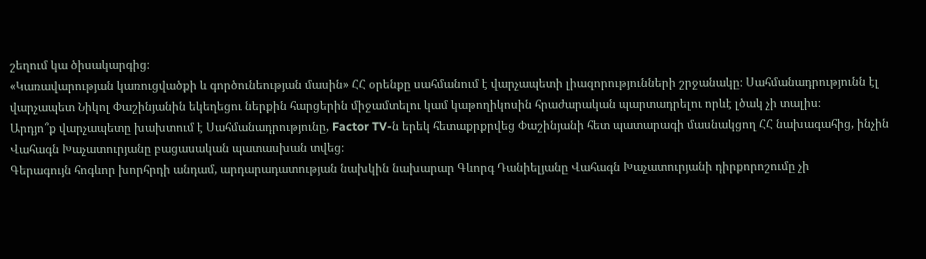շեղում կա ծիսակարգից։
«Կառավարության կառուցվածքի և գործունեության մասին» ՀՀ օրենքը սահմանում է վարչապետի լիազորությունների շրջանակը։ Սահմանադրությունն էլ վարչապետ Նիկոլ Փաշինյանին եկեղեցու ներքին հարցերին միջամտելու կամ կաթողիկոսին հրաժարական պարտադրելու որևէ լծակ չի տալիս։
Արդյո՞ք վարչապետը խախտում է Սահմանադրությունը, Factor TV-ն երեկ հետաքրքրվեց Փաշինյանի հետ պատարագի մասնակցող ՀՀ նախագահից, ինչին Վահագն Խաչատուրյանը բացասական պատասխան տվեց։
Գերագույն հոգևոր խորհրդի անդամ, արդարադատության նախկին նախարար Գևորգ Դանիելյանը Վահագն Խաչատուրյանի դիրքորոշումը չի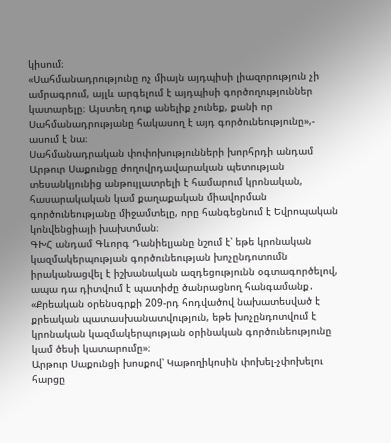կիսում։
«Սահմանադրությունը ոչ միայն այդպիսի լիազորություն չի ամրագրում, այլև արգելում է այդպիսի գործողություններ կատարելը։ Այստեղ դուք անելիք չունեք, քանի որ Սահմանադրությանը հակասող է այդ գործունեությունը»,- ասում է նա։
Սահմանադրական փոփոխությունների խորհրդի անդամ Արթուր Սաքունցը ժողովրդավարական պետության տեսանկյունից անթույլատրելի է համարում կրոնական, հասարակական կամ քաղաքական միավորման գործունեությանը միջամտելը, որը հանգեցնում է Եվրոպական կոնվենցիայի խախտման։
ԳԽՀ անդամ Գևորգ Դանիելյանը նշում է՝ եթե կրոնական կազմակերպության գործունեության խոչընդոտումն իրականացվել է իշխանական ազդեցությունն օգտագործելով, ապա դա դիտվում է պատիժը ծանրացնող հանգամանք․ «Քրեական օրենսգրքի 209-րդ հոդվածով նախատեսված է քրեական պատասխանատվություն, եթե խոչընդոտվում է կրոնական կազմակերպության օրինական գործունեությունը կամ ծեսի կատարումը»։
Արթուր Սաքունցի խոսքով՝ Կաթողիկոսին փոխել-չփոխելու հարցը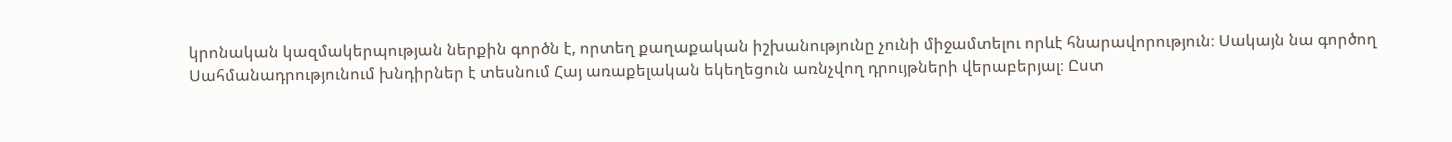կրոնական կազմակերպության ներքին գործն է, որտեղ քաղաքական իշխանությունը չունի միջամտելու որևէ հնարավորություն։ Սակայն նա գործող Սահմանադրությունում խնդիրներ է տեսնում Հայ առաքելական եկեղեցուն առնչվող դրույթների վերաբերյալ։ Ըստ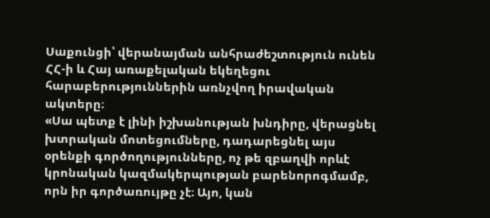Սաքունցի՝ վերանայման անհրաժեշտություն ունեն ՀՀ-ի և Հայ առաքելական եկեղեցու հարաբերություններին առնչվող իրավական ակտերը։
«Սա պետք է լինի իշխանության խնդիրը, վերացնել խտրական մոտեցումները, դադարեցնել այս օրենքի գործողությունները, ոչ թե զբաղվի որևէ կրոնական կազմակերպության բարենորոգմամբ, որն իր գործառույթը չէ։ Այո, կան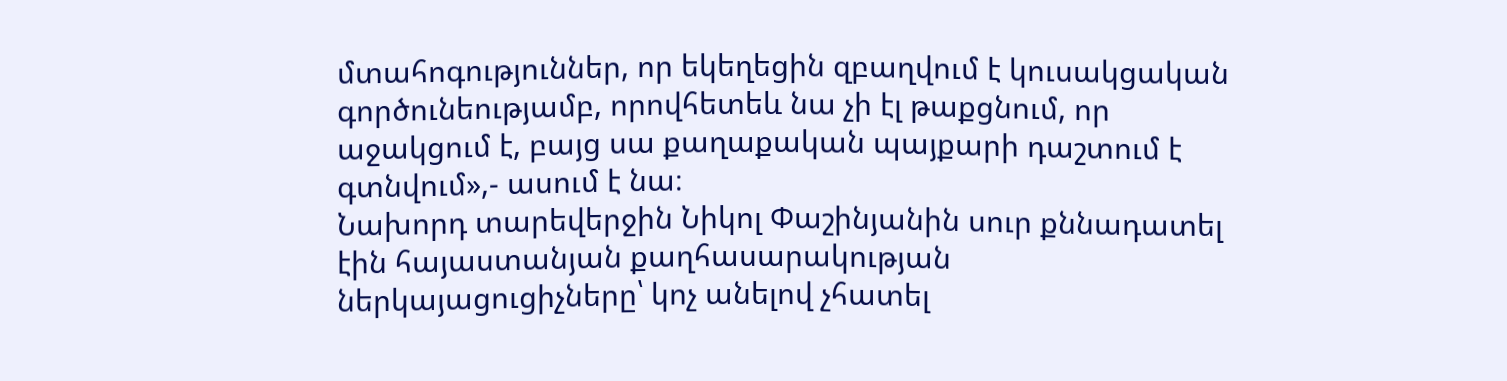մտահոգություններ, որ եկեղեցին զբաղվում է կուսակցական գործունեությամբ, որովհետեև նա չի էլ թաքցնում, որ աջակցում է, բայց սա քաղաքական պայքարի դաշտում է գտնվում»,- ասում է նա։
Նախորդ տարեվերջին Նիկոլ Փաշինյանին սուր քննադատել էին հայաստանյան քաղհասարակության ներկայացուցիչները՝ կոչ անելով չհատել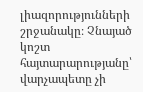լիազորությունների շրջանակը։ Չնայած կոշտ հայտարարությանը՝ վարչապետը չի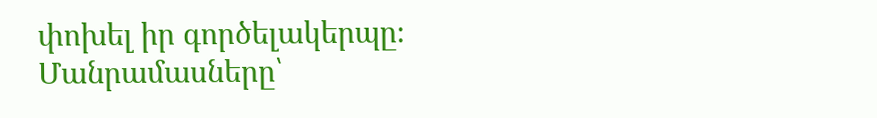փոխել իր գործելակերպը։
Մանրամասները՝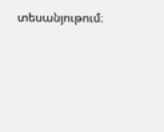տեսանյութում։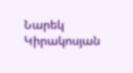Նարեկ Կիրակոսյան